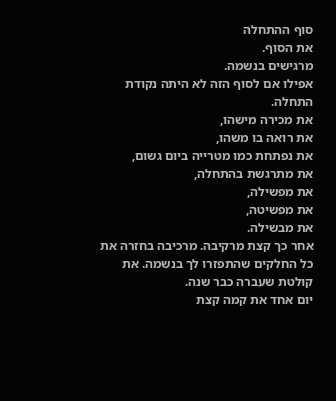סוף ההתחלה
את הסוף.
מרגישים בנשמה.
אפילו אם לסוף הזה לא היתה נקודת התחלה.
את מכירה מישהו,
את רואה בו משהו,
את נפתחת כמו מטרייה ביום גשום,
את מתרגשת בהתחלה,
את מפשילה,
את מפשיטה,
את מבשילה.
אחר כך קצת מרקיבה. מרכיבה בחזרה את כל החלקים שהתפזרו לך בנשמה. את קולטת שעברה כבר שנה.
יום אחד את קמה קצת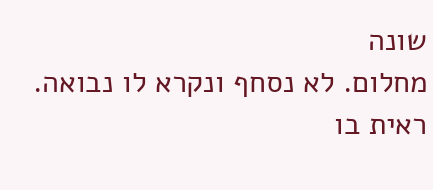שונה
מחלום. לא נסחף ונקרא לו נבואה. ראית בו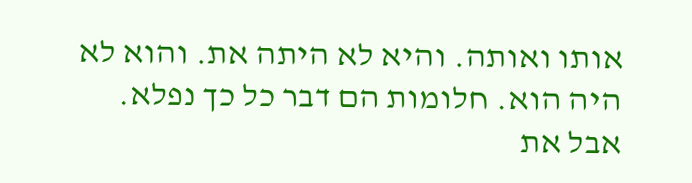אותו ואותה. והיא לא היתה את. והוא לא היה הוא. חלומות הם דבר כל כך נפלא.
אבל את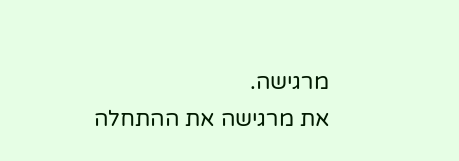מרגישה.
את מרגישה את ההתחלה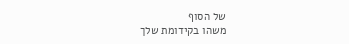של הסוף
משהו בקידומת שלך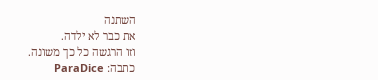השתנה
את כבר לא ילדה.
וזו הרגשה כל כך משונה.
כתבה: ParaDice